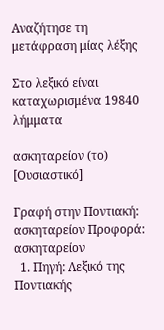Αναζήτησε τη μετάφραση μίας λέξης

Στο λεξικό είναι καταχωρισμένα 19840 λήμματα

ασκηταρείον (το) [Ουσιαστικό]

Γραφή στην Ποντιακή: ασκηταρείον Προφορά: ασκηταρείον
  1. Πηγή: Λεξικό της Ποντιακής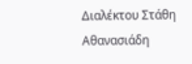Διαλέκτου Στάθη Αθανασιάδη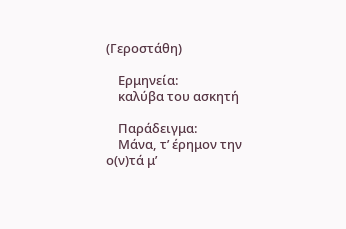(Γεροστάθη)

    Ερμηνεία:
    καλύβα του ασκητή

    Παράδειγμα:
    Μάνα, τ’ έρημον την ο(ν)τά μ’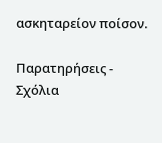ασκηταρείον ποίσον.

Παρατηρήσεις - Σχόλια